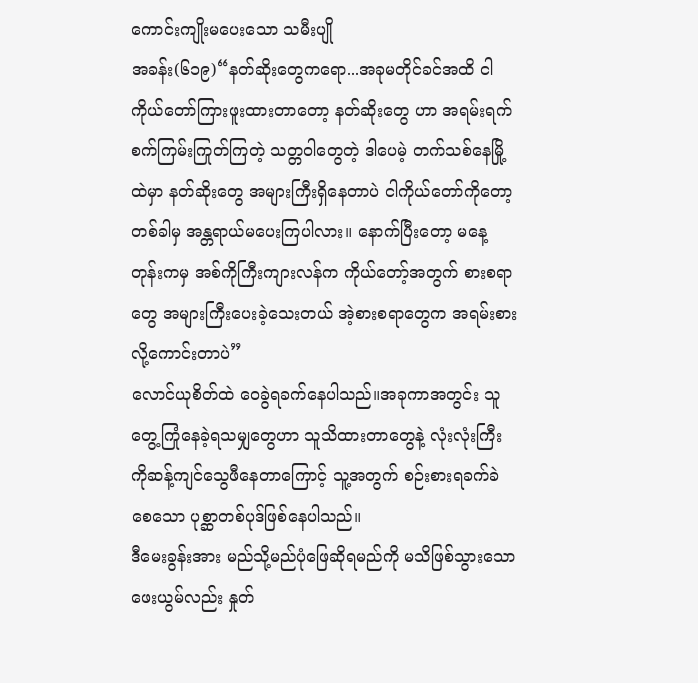ကောင်းကျိုးမပေးသော သမီးပျို
အခန်း(၆၁၉)“နတ်ဆိုးတွေကရော...အခုမတိုင်ခင်အထိ ငါကိုယ်တော်ကြားဖူးထားတာတော့ နတ်ဆိုးတွေ ဟာ အရမ်းရက်စက်ကြမ်းကြုတ်ကြတဲ့ သတ္တဝါတွေတဲ့ ဒါပေမဲ့ တက်သစ်နေမြို့ထဲမှာ နတ်ဆိုးတွေ အများကြီးရှိနေတာပဲ ငါကိုယ်တော်ကိုတော့ တစ်ခါမှ အန္တရာယ်မပေးကြပါလား။ နောက်ပြီးတော့ မနေ့တုန်းကမှ အစ်ကိုကြီးကျားလန်က ကိုယ်တော့်အတွက် စားစရာတွေ အများကြီးပေးခဲ့သေးတယ် အဲ့စားစရာတွေက အရမ်းစားလို့ကောင်းတာပဲ”
လောင်ယုစိတ်ထဲ ဝေခွဲရခက်နေပါသည်။အခုကာအတွင်း သူတွေ့ကြုံနေခဲ့ရသမျှတွေဟာ သူသိထားတာတွေနဲ့ လုံးလုံးကြီးကိုဆန့်ကျင်သွေဖီနေတာကြောင့် သူ့အတွက် စဉ်းစားရခက်ခဲ စေသော ပုစ္ဆာတစ်ပုဒ်ဖြစ်နေပါသည်။
ဒီမေးခွန်းအား မည်သို့မည်ပုံဖြေဆိုရမည်ကို မသိဖြစ်သွားသောဖေးယွမ်လည်း နှုတ်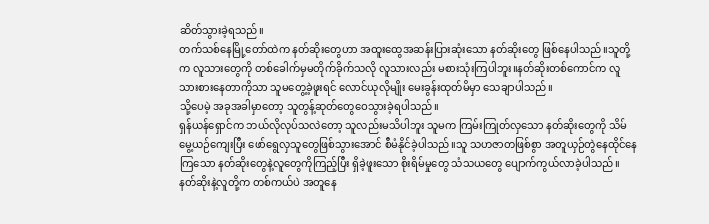ဆိတ်သွားခဲ့ရသည်။
တက်သစ်နေမြို့တော်ထဲက နတ်ဆိုးတွေဟာ အထူးထွေအဆန်းပြားဆုံးသော နတ်ဆိုးတွေ ဖြစ်နေပါသည်။သူတို့က လူသားတွေကို တစ်ခေါက်မှမတိုက်ခိုက်သလို လူသားလည်း မစားသုံးကြပါဘူး။နတ်ဆိုးတစ်ကောင်က လူသားစားနေတာကိုသာ သူမတွေ့ခဲ့ဖူးရင် လောင်ယုလိုမျိုး မေးခွန်းထုတ်မိမှာ သေချာပါသည်။
သို့ပေမဲ့ အခုအခါမှာတော့ သူတွန့်ဆုတ်တွေဝေသွားခဲ့ရပါသည်။
ရှန်ယန်ရှောင်က ဘယ်လိုလုပ်သလဲတော့ သူလည်းမသိပါဘူး သူမက ကြမ်းကြုတ်လှသော နတ်ဆိုးတွေကို သိမ်မွေ့ယဉ်ကျေးပြီး ဖော်ရွေလှသူတွေဖြစ်သွားအောင် စီမံနိုင်ခဲ့ပါသည်။သူ သဟဇာတဖြစ်စွာ အတူယှဉ်တွဲနေထိုင်နေကြသော နတ်ဆိုးတွေနဲ့လူတွေကိုကြည့်ပြီး ရှိခဲ့ဖူးသော စိုးရိမ်မှုတွေ သံသယတွေ ပျောက်ကွယ်လာခဲ့ပါသည်။
နတ်ဆိုးနဲ့လူတို့က တစ်ကယ်ပဲ အတူနေ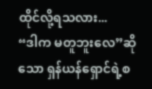ထိုင်လို့ရသလား...
“ဒါက မတူဘူးလေ”ဆိုသော ရှန်ယန်ရှောင်ရဲ့စ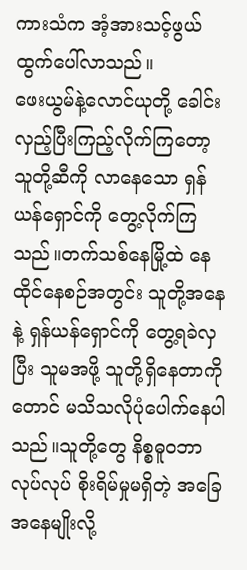ကားသံက အံ့အားသင့်ဖွယ် ထွက်ပေါ်လာသည်။
ဖေးယွမ်နဲ့လောင်ယုတို့ ခေါင်းလှည့်ပြီးကြည့်လိုက်ကြတော့ သူတို့ဆီကို လာနေသော ရှန်ယန်ရှောင်ကို တွေ့လိုက်ကြသည်။တက်သစ်နေမြို့ထဲ နေထိုင်နေစဉ်အတွင်း သူတို့အနေနဲ့ ရှန်ယန်ရှောင်ကို တွေ့ရခဲလှပြီး သူမအဖို့ သူတို့ရှိနေတာကိုတောင် မသိသလိုပုံပေါက်နေပါသည်။သူတို့တွေ နိစ္စဓူဝဘာလုပ်လုပ် စိုးရိမ်မှုမရှိတဲ့ အခြေအနေမျိုးလို့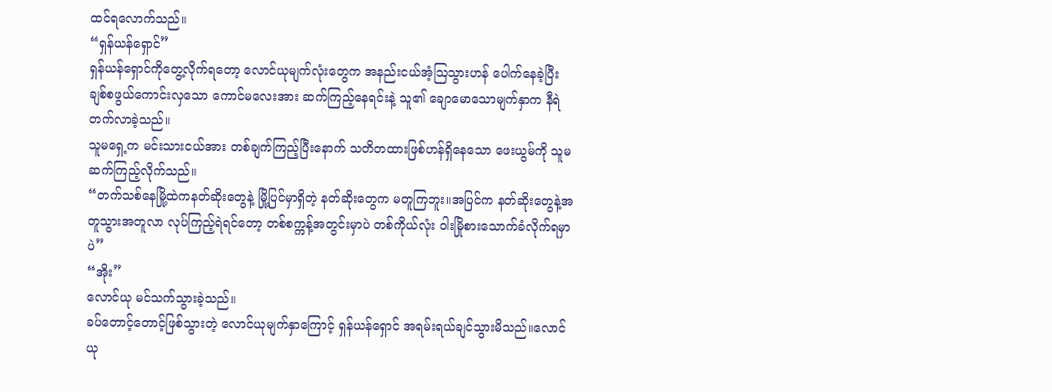ထင်ရလောက်သည်။
“ရှန်ယန်ရှောင်”
ရှန်ယန်ရှောင်ကိုတွေ့လိုက်ရတော့ လောင်ယုမျက်လုံးတွေက အနည်းငယ်အံ့ဩသွားဟန် ပေါက်နေခဲ့ပြီး ချစ်စဖွယ်ကောင်းလှသော ကောင်မလေးအား ဆက်ကြည့်နေရင်းနဲ့ သူ၏ ချောမောသောမျက်နှာက နီရဲတက်လာခဲ့သည်။
သူမရှေ့က မင်းသားငယ်အား တစ်ချက်ကြည့်ပြီးနောက် သတိတထားဖြစ်ဟန်ရှိနေသော ဖေးယွမ်ကို သူမဆက်ကြည့်လိုက်သည်။
“တက်သစ်နေမြို့ထဲကနတ်ဆိုးတွေနဲ့ မြို့ပြင်မှာရှိတဲ့ နတ်ဆိုးတွေက မတူကြဘူး။အပြင်က နတ်ဆိုးတွေနဲ့အတူသွားအတူလာ လုပ်ကြည့်ရဲရင်တော့ တစ်စက္ကန့်အတွင်းမှာပဲ တစ်ကိုယ်လုံး ဝါးမြိုစားသောက်ခံလိုက်ရမှာပဲ”
“အိုး”
လောင်ယု မင်သက်သွားခဲ့သည်။
ခပ်တောင့်တောင့်ဖြစ်သွားတဲ့ လောင်ယုမျက်နှာကြောင့် ရှန်ယန်ရှောင် အရမ်းရယ်ချင်သွားမိသည်။လောင်ယု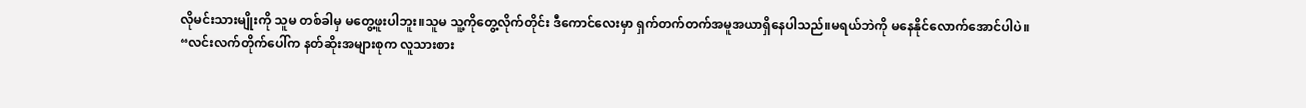လိုမင်းသားမျိုးကို သူမ တစ်ခါမှ မတွေ့ဖူးပါဘူး။သူမ သူ့ကိုတွေ့လိုက်တိုင်း ဒီကောင်လေးမှာ ရှက်တက်တက်အမူအယာရှိနေပါသည်။မရယ်ဘဲကို မနေနိုင်လောက်အောင်ပါပဲ။
“လင်းလက်တိုက်ပေါ်က နတ်ဆိုးအများစုက လူသားစား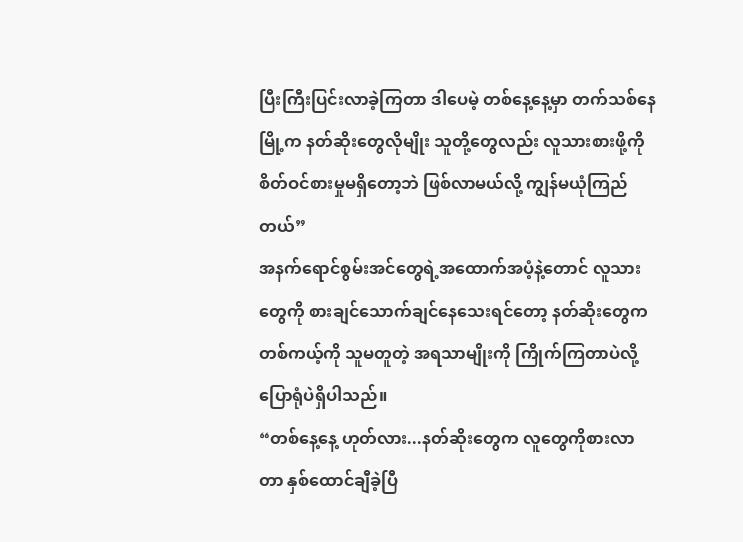ပြီးကြီးပြင်းလာခဲ့ကြတာ ဒါပေမဲ့ တစ်နေ့နေ့မှာ တက်သစ်နေမြို့က နတ်ဆိုးတွေလိုမျိုး သူတို့တွေလည်း လူသားစားဖို့ကို စိတ်ဝင်စားမှုမရှိတော့ဘဲ ဖြစ်လာမယ်လို့ ကျွန်မယုံကြည်တယ်”
အနက်ရောင်စွမ်းအင်တွေရဲ့အထောက်အပံ့နဲ့တောင် လူသားတွေကို စားချင်သောက်ချင်နေသေးရင်တော့ နတ်ဆိုးတွေက တစ်ကယ့်ကို သူမတူတဲ့ အရသာမျိုးကို ကြိုက်ကြတာပဲလို့ ပြောရုံပဲရှိပါသည်။
“တစ်နေ့နေ့ ဟုတ်လား...နတ်ဆိုးတွေက လူတွေကိုစားလာတာ နှစ်ထောင်ချီခဲ့ပြီ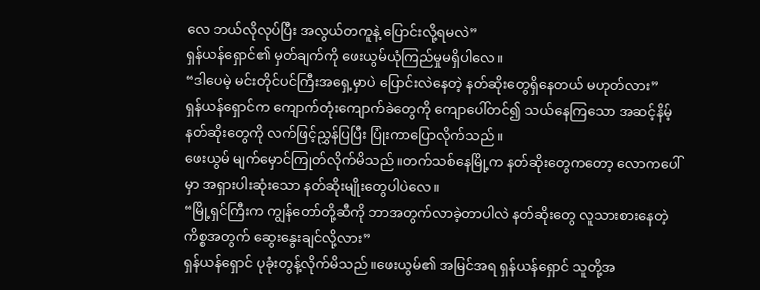လေ ဘယ်လိုလုပ်ပြီး အလွယ်တကူနဲ့ ပြောင်းလို့ရမလဲ”
ရှန်ယန်ရှောင်၏ မှတ်ချက်ကို ဖေးယွမ်ယုံကြည်မှုမရှိပါလေ။
“ဒါပေမဲ့ မင်းတိုင်ပင်ကြီးအရှေ့မှာပဲ ပြောင်းလဲနေတဲ့ နတ်ဆိုးတွေရှိနေတယ် မဟုတ်လား”
ရှန်ယန်ရှောင်က ကျောက်တုံးကျောက်ခဲတွေကို ကျောပေါ်တင်၍ သယ်နေကြသော အဆင့်နိမ့်နတ်ဆိုးတွေကို လက်ဖြင့်ညွှန်ပြပြီး ပြုံးကာပြောလိုက်သည်။
ဖေးယွမ် မျက်မှောင်ကြုတ်လိုက်မိသည်။တက်သစ်နေမြို့က နတ်ဆိုးတွေကတော့ လောကပေါ်မှာ အရှားပါးဆုံးသော နတ်ဆိုးမျိုးတွေပါပဲလေ။
“မြို့ရှင်ကြီးက ကျွန်တော်တို့ဆီကို ဘာအတွက်လာခဲ့တာပါလဲ နတ်ဆိုးတွေ လူသားစားနေတဲ့ ကိစ္စအတွက် ဆွေးနွေးချင်လို့လား”
ရှန်ယန်ရှောင် ပုခုံးတွန့်လိုက်မိသည်။ဖေးယွမ်၏ အမြင်အရ ရှန်ယန်ရှောင် သူတို့အ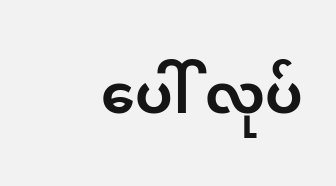ပေါ် လုပ်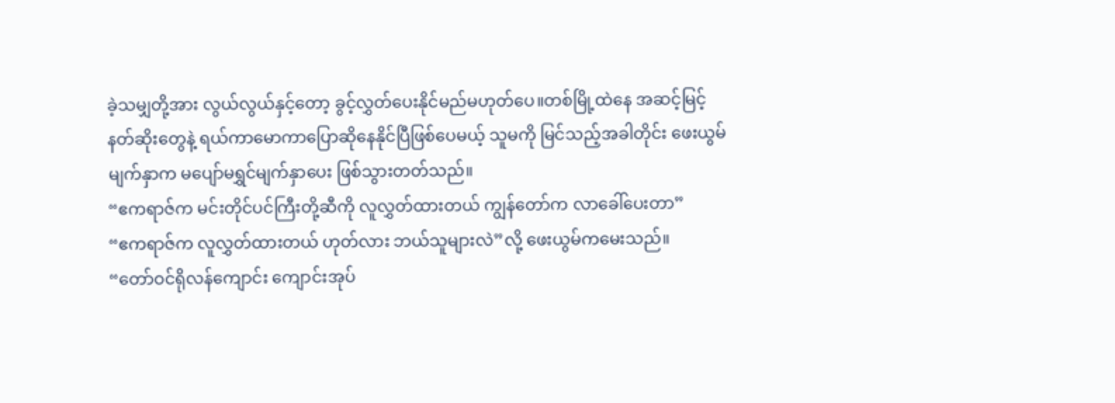ခဲ့သမျှတို့အား လွယ်လွယ်နှင့်တော့ ခွင့်လွှတ်ပေးနိုင်မည်မဟုတ်ပေ။တစ်မြို့ထဲနေ အဆင့်မြင့်နတ်ဆိုးတွေနဲ့ ရယ်ကာမောကာပြောဆိုနေနိုင်ပြီဖြစ်ပေမယ့် သူမကို မြင်သည့်အခါတိုင်း ဖေးယွမ်မျက်နှာက မပျော်မရွှင်မျက်နှာပေး ဖြစ်သွားတတ်သည်။
“ဧကရာဇ်က မင်းတိုင်ပင်ကြီးတို့ဆီကို လူလွှတ်ထားတယ် ကျွန်တော်က လာခေါ်ပေးတာ”
“ဧကရာဇ်က လူလွှတ်ထားတယ် ဟုတ်လား ဘယ်သူများလဲ”လို့ ဖေးယွမ်ကမေးသည်။
“တော်ဝင်ရိုလန်ကျောင်း ကျောင်းအုပ်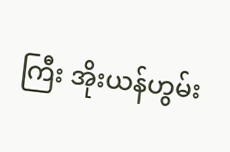ကြီး အိုးယန်ဟွမ်း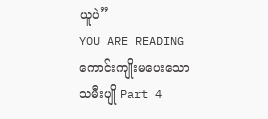ယူပဲ”
YOU ARE READING
ကောင်းကျိုးမပေးသော သမီးပျို Part 4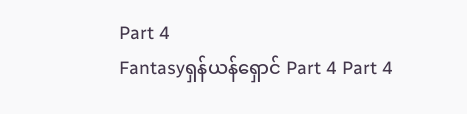Part 4
Fantasyရှန်ယန်ရှောင် Part 4 Part 4